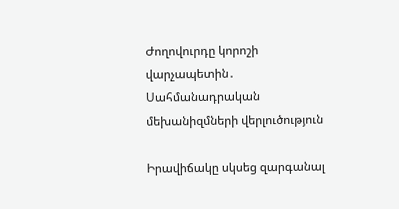Ժողովուրդը կորոշի վարչապետին․ Սահմանադրական մեխանիզմների վերլուծություն

Իրավիճակը սկսեց զարգանալ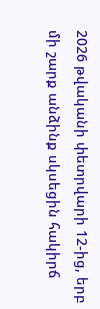2026 թվականի փետրվարի 12-ից, երբ մի շարք անձինք սկսեցին հակիրճ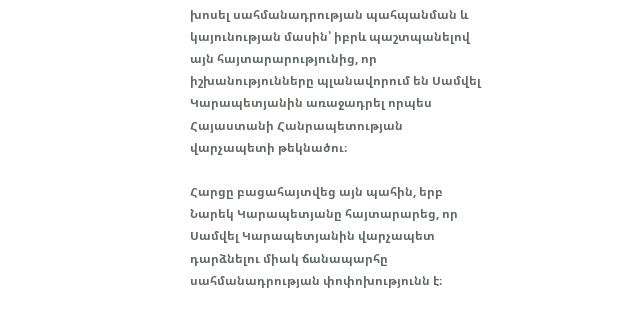խոսել սահմանադրության պահպանման և կայունության մասին՝ իբրև պաշտպանելով այն հայտարարությունից, որ իշխանությունները պլանավորում են Սամվել Կարապետյանին առաջադրել որպես Հայաստանի Հանրապետության վարչապետի թեկնածու։

Հարցը բացահայտվեց այն պահին, երբ Նարեկ Կարապետյանը հայտարարեց, որ Սամվել Կարապետյանին վարչապետ դարձնելու միակ ճանապարհը սահմանադրության փոփոխությունն է։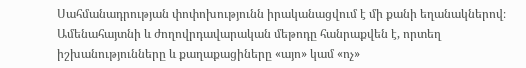Սահմանադրության փոփոխությունն իրականացվում է մի քանի եղանակներով։ Ամենահայտնի և ժողովրդավարական մեթոդը հանրաքվեն է, որտեղ իշխանությունները և քաղաքացիները «այո» կամ «ոչ»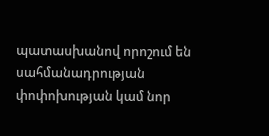պատասխանով որոշում են սահմանադրության փոփոխության կամ նոր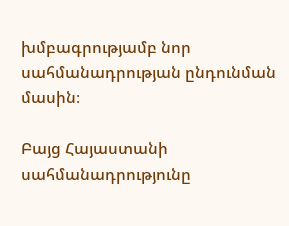խմբագրությամբ նոր սահմանադրության ընդունման մասին։

Բայց Հայաստանի սահմանադրությունը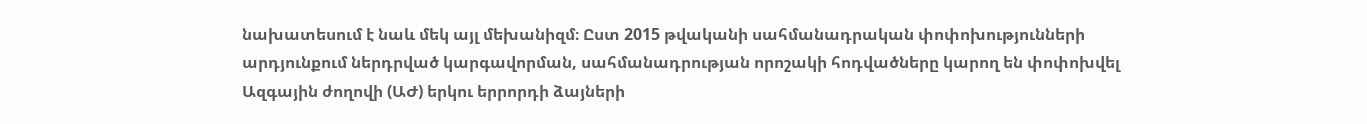նախատեսում է նաև մեկ այլ մեխանիզմ։ Ըստ 2015 թվականի սահմանադրական փոփոխությունների արդյունքում ներդրված կարգավորման, սահմանադրության որոշակի հոդվածները կարող են փոփոխվել Ազգային ժողովի (ԱԺ) երկու երրորդի ձայների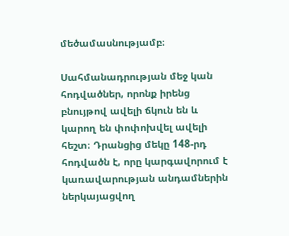մեծամասնությամբ։

Սահմանադրության մեջ կան հոդվածներ, որոնք իրենց բնույթով ավելի ճկուն են և կարող են փոփոխվել ավելի հեշտ։ Դրանցից մեկը 148-րդ հոդվածն է, որը կարգավորում է կառավարության անդամներին ներկայացվող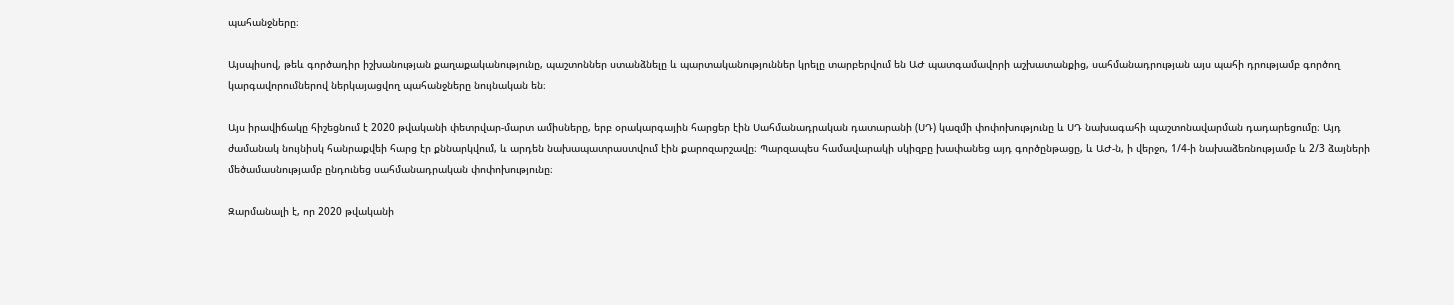պահանջները։

Այսպիսով, թեև գործադիր իշխանության քաղաքականությունը, պաշտոններ ստանձնելը և պարտականություններ կրելը տարբերվում են ԱԺ պատգամավորի աշխատանքից, սահմանադրության այս պահի դրությամբ գործող կարգավորումներով ներկայացվող պահանջները նույնական են։

Այս իրավիճակը հիշեցնում է 2020 թվականի փետրվար-մարտ ամիսները, երբ օրակարգային հարցեր էին Սահմանադրական դատարանի (ՍԴ) կազմի փոփոխությունը և ՍԴ նախագահի պաշտոնավարման դադարեցումը։ Այդ ժամանակ նույնիսկ հանրաքվեի հարց էր քննարկվում, և արդեն նախապատրաստվում էին քարոզարշավը։ Պարզապես համավարակի սկիզբը խափանեց այդ գործընթացը, և ԱԺ-ն, ի վերջո, 1/4-ի նախաձեռնությամբ և 2/3 ձայների մեծամասնությամբ ընդունեց սահմանադրական փոփոխությունը։

Զարմանալի է, որ 2020 թվականի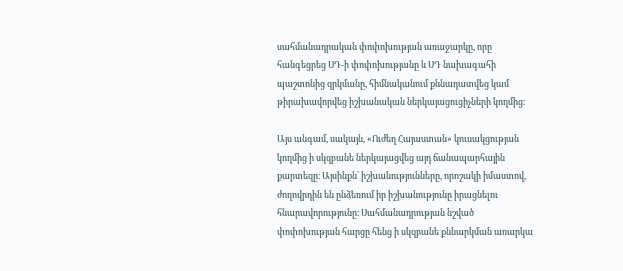սահմանադրական փոփոխության առաջարկը, որը հանգեցրեց ՍԴ-ի փոփոխությանը և ՍԴ նախագահի պաշտոնից զրկմանը, հիմնականում քննադատվեց կամ թիրախավորվեց իշխանական ներկայացուցիչների կողմից։

Այս անգամ, սակայն, «Ուժեղ Հայաստան» կուսակցության կողմից ի սկզբանե ներկայացվեց այդ ճանապարհային քարտեզը։ Այսինքն՝ իշխանությունները, որոշակի իմաստով, ժողովրդին են ընձեռում իր իշխանությունը իրացնելու հնարավորությունը։ Սահմանադրության նշված փոփոխության հարցը հենց ի սկզբանե քննարկման առարկա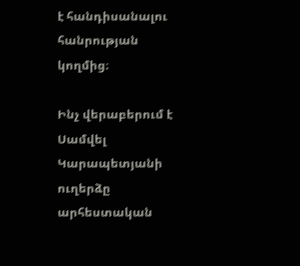է հանդիսանալու հանրության կողմից։

Ինչ վերաբերում է Սամվել Կարապետյանի ուղերձը արհեստական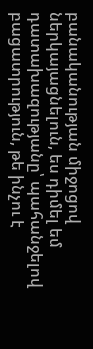բանականության միջոցով ներկայացնելուն, ես դիմել եմ դատախազությանը՝ պահանջելով բացատրություն, թե ինչու է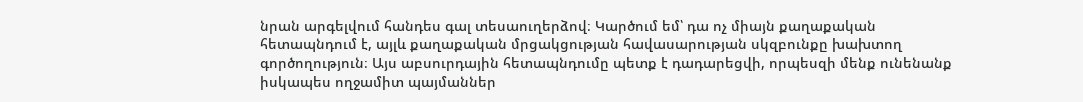նրան արգելվում հանդես գալ տեսաուղերձով։ Կարծում եմ՝ դա ոչ միայն քաղաքական հետապնդում է, այլև քաղաքական մրցակցության հավասարության սկզբունքը խախտող գործողություն։ Այս աբսուրդային հետապնդումը պետք է դադարեցվի, որպեսզի մենք ունենանք իսկապես ողջամիտ պայմաններ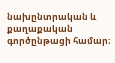նախընտրական և քաղաքական գործընթացի համար։